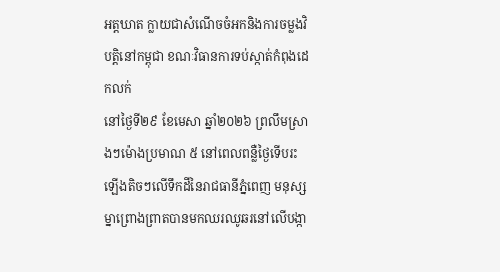អត្តឃាត ក្លាយជាសំណើចចំអកនិងការចម្លងវិបត្តិនៅកម្ពុជា ខណៈវិធានការទប់ស្កាត់កំពុងដេកលក់
នៅថ្ងៃទី២៩ ខែមេសា ឆ្នាំ២០២៦ ព្រលឹមស្រាងៗម៉ោងប្រមាណ ៥ នៅពេលពន្លឺថ្ងៃទើបរះឡើងតិចៗលើទឹកដីនៃរាជធានីភ្នំពេញ មនុស្សម្នាព្រោងព្រាតបានមកឈរឈូឆរនៅលើបង្កា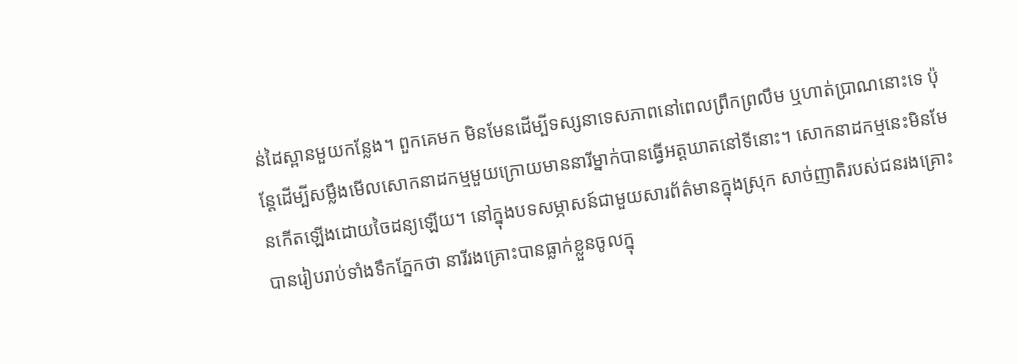ន់ដៃស្ពានមួយកន្លែង។ ពួកគេមក មិនមែនដើម្បីទស្សនាទេសភាពនៅពេលព្រឹកព្រលឹម ឬហាត់ប្រាណនោះទេ ប៉ុន្តែដើម្បីសម្លឹងមើលសោកនាដកម្មមួយក្រោយមាននារីម្នាក់បានធ្វើអត្តឃាតនៅទីនោះ។ សោកនាដកម្មនេះមិនមែនកើតឡើងដោយចៃដន្យឡើយ។ នៅក្នុងបទសម្ភាសន៍ជាមួយសារព័ត៌មានក្នុងស្រុក សាច់ញាតិរបស់ជនរងគ្រោះបានរៀបរាប់ទាំងទឹកភ្នែកថា នារីរងគ្រោះបានធ្លាក់ខ្លួនចូលក្នុ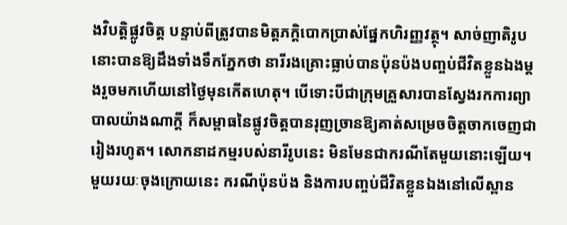ងវិបត្តិផ្លូវចិត្ត បន្ទាប់ពីត្រូវបានមិត្តភក្តិបោកប្រាស់ផ្នែកហិរញ្ញវត្ថុ។ សាច់ញាតិរូបនោះបានឱ្យដឹងទាំងទឹកភ្នែកថា នារីរងគ្រោះធ្លាប់បានប៉ុនប៉ងបញ្ចប់ជីវិតខ្លួនឯងម្ដងរួចមកហើយនៅថ្ងៃមុនកើតហេតុ។ បើទោះបីជាក្រុមគ្រួសារបានស្វែងរកការព្យាបាលយ៉ាងណាក្ដី ក៏សម្ពាធនៃផ្លូវចិត្តបានរុញច្រានឱ្យគាត់សម្រេចចិត្តចាកចេញជារៀងរហូត។ សោកនាដកម្មរបស់នារីរូបនេះ មិនមែនជាករណីតែមួយនោះឡើយ។ មួយរយៈចុងក្រោយនេះ ករណីប៉ុនប៉ង និងការបញ្ចប់ជីវិតខ្លួនឯងនៅលើស្ពាន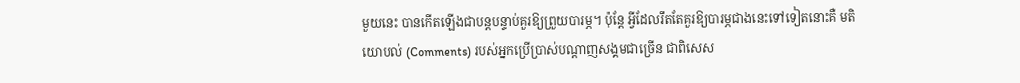មួយនេះ បានកើតឡើងជាបន្តបន្ទាប់គួរឱ្យព្រួយបារម្ភ។ ប៉ុន្តែ អ្វីដែលរឹតតែគួរឱ្យបារម្ភជាងនេះទៅទៀតនោះគឺ មតិយោបល់ (Comments) របស់អ្នកប្រើប្រាស់បណ្ដាញសង្គមជាច្រើន ជាពិសេស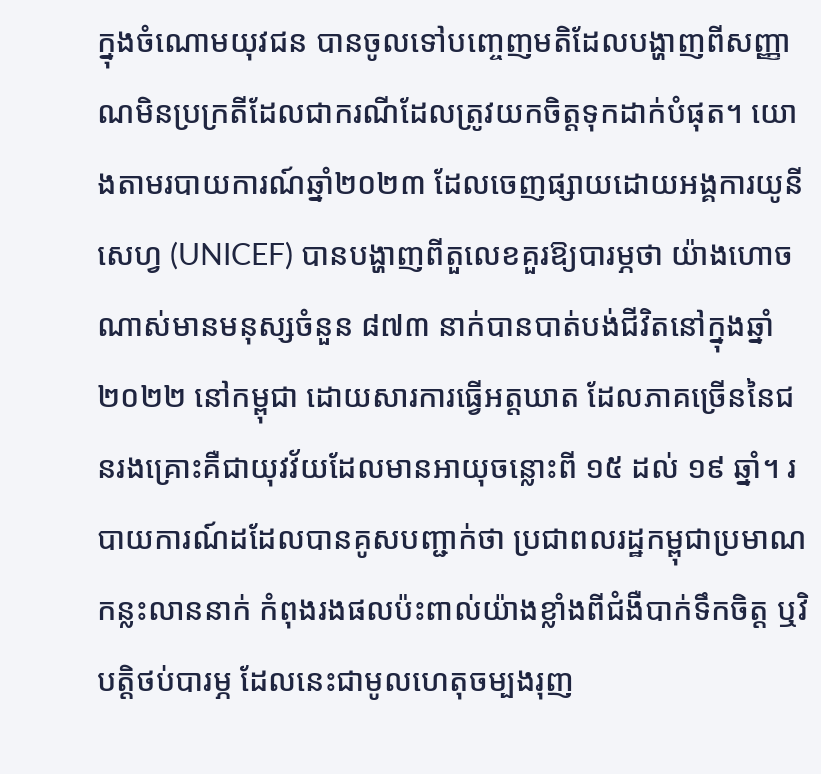ក្នុងចំណោមយុវជន បានចូលទៅបញ្ចេញមតិដែលបង្ហាញពីសញ្ញាណមិនប្រក្រតីដែលជាករណីដែលត្រូវយកចិត្តទុកដាក់បំផុត។ យោងតាមរបាយការណ៍ឆ្នាំ២០២៣ ដែលចេញផ្សាយដោយអង្គការយូនីសេហ្វ (UNICEF) បានបង្ហាញពីតួលេខគួរឱ្យបារម្ភថា យ៉ាងហោចណាស់មានមនុស្សចំនួន ៨៧៣ នាក់បានបាត់បង់ជីវិតនៅក្នុងឆ្នាំ២០២២ នៅកម្ពុជា ដោយសារការធ្វើអត្តឃាត ដែលភាគច្រើននៃជនរងគ្រោះគឺជាយុវវ័យដែលមានអាយុចន្លោះពី ១៥ ដល់ ១៩ ឆ្នាំ។ របាយការណ៍ដដែលបានគូសបញ្ជាក់ថា ប្រជាពលរដ្ឋកម្ពុជាប្រមាណកន្លះលាននាក់ កំពុងរងផលប៉ះពាល់យ៉ាងខ្លាំងពីជំងឺបាក់ទឹកចិត្ត ឬវិបត្តិថប់បារម្ភ ដែលនេះជាមូលហេតុចម្បងរុញ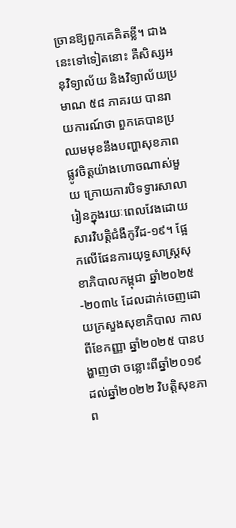ច្រានឱ្យពួកគេគិតខ្លី។ ជាងនេះទៅទៀតនោះ គឺសិស្សអនុវិទ្យាល័យ និងវិទ្យាល័យប្រមាណ ៥៨ ភាគរយ បានរាយការណ៍ថា ពួកគេបានប្រឈមមុខនឹងបញ្ហាសុខភាពផ្លូវចិត្តយ៉ាងហោចណាស់មួយ ក្រោយការបិទទ្វារសាលារៀនក្នុងរយៈពេលវែងដោយសារវិបត្តិជំងឺកូវីដ-១៩។ ផ្អែកលើផែនការយុទ្ធសាស្ត្រសុខាភិបាលកម្ពុជា ឆ្នាំ២០២៥-២០៣៤ ដែលដាក់ចេញដោយក្រសួងសុខាភិបាល កាលពីខែកញ្ញា ឆ្នាំ២០២៥ បានបង្ហាញថា ចន្លោះពីឆ្នាំ២០១៩ ដល់ឆ្នាំ២០២២ វិបត្តិសុខភាព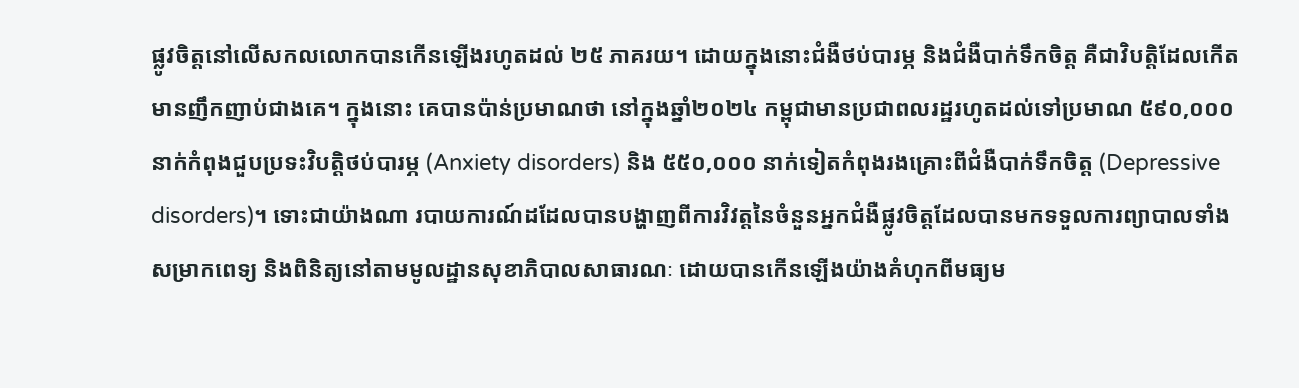ផ្លូវចិត្តនៅលើសកលលោកបានកើនឡើងរហូតដល់ ២៥ ភាគរយ។ ដោយក្នុងនោះជំងឺថប់បារម្ភ និងជំងឺបាក់ទឹកចិត្ត គឺជាវិបត្តិដែលកើតមានញឹកញាប់ជាងគេ។ ក្នុងនោះ គេបានប៉ាន់ប្រមាណថា នៅក្នុងឆ្នាំ២០២៤ កម្ពុជាមានប្រជាពលរដ្ឋរហូតដល់ទៅប្រមាណ ៥៩០,០០០ នាក់កំពុងជួបប្រទះវិបត្តិថប់បារម្ភ (Anxiety disorders) និង ៥៥០,០០០ នាក់ទៀតកំពុងរងគ្រោះពីជំងឺបាក់ទឹកចិត្ត (Depressive disorders)។ ទោះជាយ៉ាងណា របាយការណ៍ដដែលបានបង្ហាញពីការវិវត្តនៃចំនួនអ្នកជំងឺផ្លូវចិត្តដែលបានមកទទួលការព្យាបាលទាំងសម្រាកពេទ្យ និងពិនិត្យនៅតាមមូលដ្ឋានសុខាភិបាលសាធារណៈ ដោយបានកើនឡើងយ៉ាងគំហុកពីមធ្យម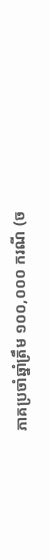ភាគប្រចាំឆ្នាំត្រឹម ១០០,០០០ ករណី (ច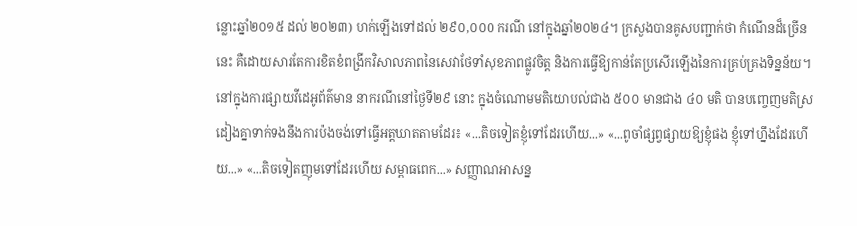ន្លោះឆ្នាំ២០១៥ ដល់ ២០២៣) ហក់ឡើងទៅដល់ ២៩០,០០0 ករណី នៅក្នុងឆ្នាំ២០២៤។ ក្រសួងបានគូសបញ្ជាក់ថា កំណើនដ៏ច្រើននេះ គឺដោយសារតែការខិតខំពង្រីកវិសាលភាពនៃសេវាថែទាំសុខភាពផ្លូវចិត្ត និងការធ្វើឱ្យកាន់តែប្រសើរឡើងនៃការគ្រប់គ្រងទិន្នន័យ។ នៅក្នុងការផ្សាយវីដេអូព័ត៌មាន នាករណីនៅថ្ងៃទី២៩ នោះ ក្នុងចំណោមមតិយោបល់ជាង ៥០០ មានជាង ៤០ មតិ បានបញ្ចេញមតិស្រដៀងគ្នាទាក់ទងនឹងការប៉ងចង់ទៅធ្វើអត្តឃាតតាមដែរ៖ «...តិចទៀតខ្ញុំទៅដែរហើយ...» «...ពូចាំផ្សព្វផ្សាយឱ្យខ្ញុំផង ខ្ញុំទៅហ្នឹងដែរហើយ...» «...តិចទៀតញុមទៅដែរហើយ សម្ពាធពេក...» សញ្ញាណអាសន្ន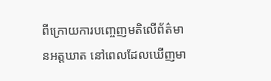ពីក្រោយការបញ្ចេញមតិលើព័ត៌មានអត្តឃាត នៅពេលដែលឃើញមា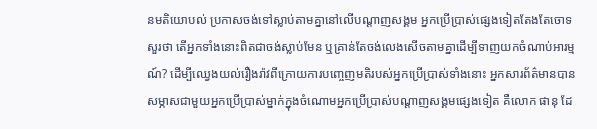នមតិយោបល់ ប្រកាសចង់ទៅស្លាប់តាមគ្នានៅលើបណ្ដាញសង្គម អ្នកប្រើប្រាស់ផ្សេងទៀតតែងតែចោទសួរថា តើអ្នកទាំងនោះពិតជាចង់ស្លាប់មែន ឬគ្រាន់តែចង់លេងសើចតាមគ្នាដើម្បីទាញយកចំណាប់អារម្មណ៍? ដើម្បីឈ្វេងយល់រឿងរ៉ាវពីក្រោយការបញ្ចេញមតិរបស់អ្នកប្រើប្រាស់ទាំងនោះ អ្នកសារព័ត៌មានបានសម្ភាសជាមួយអ្នកប្រើប្រាស់ម្នាក់ក្នុងចំណោមអ្នកប្រើប្រាស់បណ្ដាញសង្គមផ្សេងទៀត គឺលោក ផានុ ដែ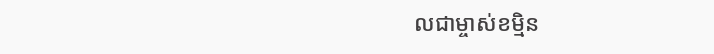លជាម្ចាស់ខម្មិន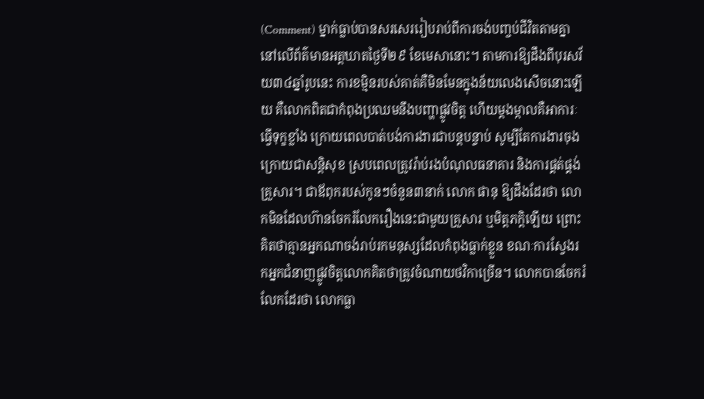(Comment) ម្នាក់ធ្លាប់បានសរសេររៀបរាប់ពីការចង់បញ្ចប់ជីវិតតាមគ្នានៅលើព័ត៌មានអត្តឃាតថ្ងៃទី២៩ ខែមេសានោះ។ តាមការឱ្យដឹងពីបុរសវ័យ៣៤ឆ្នាំរូបនេះ ការខម្មិនរបស់គាត់គឺមិនមែនក្នុងន័យលេងសើចនោះឡើយ គឺលោកពិតជាកំពុងប្រឈមនឹងបញ្ហាផ្លូវចិត្ត ហើយម្ដងម្កាលគឺអាការៈធ្វើទុក្ខខ្លាំង ក្រោយពេលបាត់បង់ការងារជាបន្តបន្ទាប់ សូម្បីតែការងារចុងក្រោយជាសន្តិសុខ ស្របពេលត្រូវរ៉ាប់រងបំណុលធនាគារ និងការផ្គត់ផ្គង់គ្រួសារ។ ជាឪពុករបស់កូនៗចំនួន៣នាក់ លោក ផានុ ឱ្យដឹងដែរថា លោកមិនដែលហ៊ានចែករំលែករឿងនេះជាមួយគ្រួសារ ឬមិត្តភក្តិឡើយ ព្រោះគិតថាគ្មានអ្នកណាចង់រាប់រកមនុស្សដែលកំពុងធ្លាក់ខ្លួន ខណៈការស្វែងរកអ្នកជំនាញផ្លូវចិត្តលោកគិតថាត្រូវចំណាយថវិកាច្រើន។ លោកបានចែករំលែកដែរថា លោកធ្លា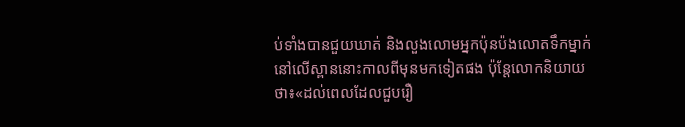ប់ទាំងបានជួយឃាត់ និងលួងលោមអ្នកប៉ុនប៉ងលោតទឹកម្នាក់នៅលើស្ពាននោះកាលពីមុនមកទៀតផង ប៉ុន្តែលោកនិយាយថា៖«ដល់ពេលដែលជួបរឿ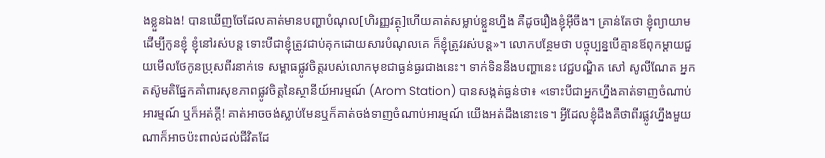ងខ្លួនឯង! បានឃើញចែដែលគាត់មានបញ្ហាបំណុល[ហិរញ្ញវត្ថុ]ហើយគាត់សម្លាប់ខ្លួនហ្នឹង គឺដូចរឿងខ្ញុំអ៊ីចឹង។ គ្រាន់តែថា ខ្ញុំព្យាយាមដើម្បីកូនខ្ញុំ ខ្ញុំនៅរស់បន្ត ទោះបីជាខ្ញុំត្រូវជាប់គុកដោយសារបំណុលគេ ក៏ខ្ញុំត្រូវរស់បន្ត»។ លោកបន្ថែមថា បច្ចុប្បន្នបើគ្មានឪពុកម្តាយជួយមើលថែកូនប្រុសពីរនាក់ទេ សម្ពាធផ្លូវចិត្តរបស់លោកមុខជាធ្ងន់ធ្ងរជាងនេះ។ ទាក់ទិននឹងបញ្ហានេះ វេជ្ជបណ្ឌិត សៅ សូលីណែត អ្នកតស៊ូមតិផ្នែកគាំពារសុខភាពផ្លូវចិត្តនៃស្ថានីយ៍អារម្មណ៍ (Arom Station) បានសង្កត់ធ្ងន់ថា៖ «ទោះបីជាអ្នកហ្នឹងគាត់ទាញចំណាប់អារម្មណ៍ ឬក៏អត់ក្ដី! គាត់អាចចង់ស្លាប់មែនឬក៏គាត់ចង់ទាញចំណាប់អារម្មណ៍ យើងអត់ដឹងនោះទេ។ អ្វីដែលខ្ញុំដឹងគឺថាពីរផ្លូវហ្នឹងមួយណាក៏អាចប៉ះពាល់ដល់ជីវិតដែ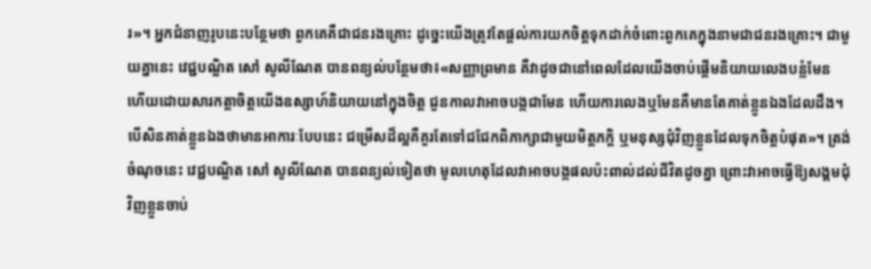រ»។ អ្នកជំនាញរូបនេះបន្ថែមថា ពួកគេគឺជាជនរងគ្រោះ ដូច្នេះយើងត្រូវតែផ្តល់ការយកចិត្តទុកដាក់ចំពោះពួកគេក្នុងនាមជាជនរងគ្រោះ។ ជាមួយគ្នានេះ វេជ្ជបណ្ឌិត សៅ សូលីណែត បានពន្យល់បន្ថែមថា៖«សញ្ញាព្រមាន គឺវាដូចជានៅពេលដែលយើងចាប់ផ្ដើមនិយាយលេងបន្លំមែន ហើយដោយសារកត្តាចិត្តយើងឧស្សាហ៍និយាយនៅក្នុងចិត្ត ជួនកាលវាអាចបង្កជាមែន ហើយការលេងឬមែនគឺមានតែគាត់ខ្លួនឯងដែលដឹង។ បើសិនគាត់ខ្លួនឯងថាមានអាការៈបែបនេះ ជម្រើសដ៏ល្អគឺគួរតែទៅជជែកពិភាក្សាជាមួយមិត្តភក្តិ ឬមនុស្សជុំវិញខ្លួនដែលទុកចិត្តបំផុត»។ ត្រង់ចំណុចនេះ វេជ្ជបណ្ឌិត សៅ សូលីណែត បានពន្យល់ទៀតថា មូលហេតុដែលវាអាចបង្កផលប៉ះពាល់ដល់ជីវិតដូចគ្នា ព្រោះវាអាចធ្វើឱ្យសង្គមជុំវិញខ្លួនចាប់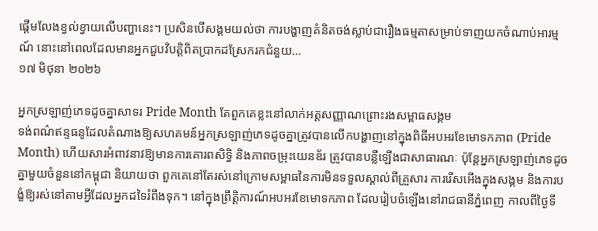ផ្តើមលែងខ្វល់ខ្វាយលើបញ្ហានេះ។ ប្រសិនបើសង្គមយល់ថា ការបង្ហាញគំនិតចង់ស្លាប់ជារឿងធម្មតាសម្រាប់ទាញយកចំណាប់អារម្មណ៍ នោះនៅពេលដែលមានអ្នកជួបវិបត្តិពិតប្រាកដស្រែករកជំនួយ…
១៧ មិថុនា ២០២៦

អ្នកស្រឡាញ់ភេទដូចគ្នាសាទរ Pride Month តែពួកគេខ្លះនៅលាក់អត្តសញ្ញាណព្រោះរងសម្ពាធសង្គម
ទង់ពណ៌ឥន្ទធនូដែលតំណាងឱ្យសហគមន៍អ្នកស្រឡាញ់ភេទដូចគ្នាត្រូវបានលើកបង្ហាញនៅក្នុងពិធីអបអរខែមោទកភាព (Pride Month) ហើយសារអំពាវនាវឱ្យមានការគោរពសិទ្ធិ និងភាពចម្រុះយេនឌ័រ ត្រូវបានបន្លឺឡើងជាសាធារណៈ ប៉ុន្តែអ្នកស្រឡាញ់ភេទដូចគ្នាមួយចំនួននៅកម្ពុជា និយាយថា ពួកគេនៅតែរស់នៅក្រោមសម្ពាធនៃការមិនទទួលស្គាល់ពីគ្រួសារ ការរើសអើងក្នុងសង្គម និងការបង្ខំឱ្យរស់នៅតាមអ្វីដែលអ្នកដទៃរំពឹងទុក។ នៅក្នុងព្រឹត្តិការណ៍អបអរខែមោទកភាព ដែលរៀបចំឡើងនៅរាជធានីភ្នំពេញ កាលពីថ្ងៃទី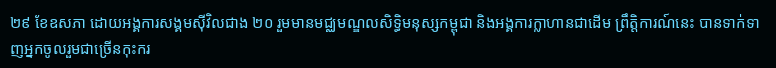២៩ ខែឧសភា ដោយអង្គការសង្គមស៊ីវិលជាង ២០ រួមមានមជ្ឈមណ្ឌលសិទ្ធិមនុស្សកម្ពុជា និងអង្គការក្លាហានជាដើម ព្រឹត្តិការណ៍នេះ បានទាក់ទាញអ្នកចូលរួមជាច្រើនកុះករ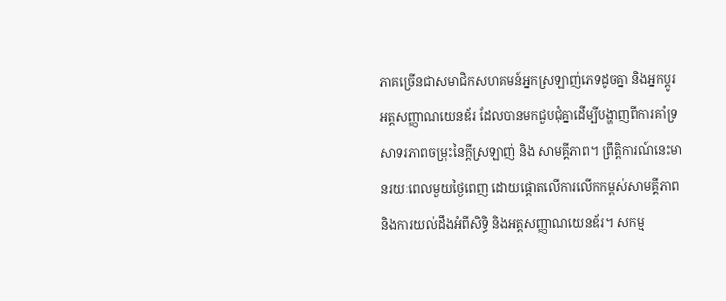ភាគច្រើនជាសមាជិកសហគមន៍អ្នកស្រឡាញ់ភេទដូចគ្នា និងអ្នកប្តូរអត្តសញ្ញាណយេនឌ័រ ដែលបានមកជួបជុំគ្នាដើម្បីបង្ហាញពីការគាំទ្រ សាទរភាពចម្រុះនៃក្ដីស្រឡាញ់ និង សាមគ្គីភាព។ ព្រឹត្តិការណ៍នេះមានរយៈពេលមួយថ្ងៃពេញ ដោយផ្តោតលើការលើកកម្ពស់សាមគ្គីភាព និងការយល់ដឹងអំពីសិទ្ធិ និងអត្តសញ្ញាណយេនឌ័រ។ សកម្ម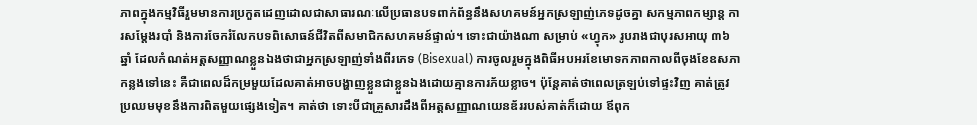ភាពក្នុងកម្មវិធីរួមមានការប្រកួតដេញដោលជាសាធារណៈលើប្រធានបទពាក់ព័ន្ធនឹងសហគមន៍អ្នកស្រឡាញ់ភេទដូចគ្នា សកម្មភាពកម្សាន្ត ការសម្តែងរបាំ និងការចែករំលែកបទពិសោធន៍ជីវិតពីសមាជិកសហគមន៍ផ្ទាល់។ ទោះជាយ៉ាងណា សម្រាប់ «ហ្វុក» រូបរាងជាបុរសអាយុ ៣៦ ឆ្នាំ ដែលកំណត់អត្តសញ្ញាណខ្លួនឯងថាជាអ្នកស្រឡាញ់ទាំងពីរភេទ (Bisexual) ការចូលរួមក្នុងពិធីអបអរខែមោទកភាពកាលពីចុងខែឧសភាកន្លងទៅនេះ គឺជាពេលដ៏កម្រមួយដែលគាត់អាចបង្ហាញខ្លួនជាខ្លួនឯងដោយគ្មានការភ័យខ្លាច។ ប៉ុន្តែគាត់ថាពេលត្រឡប់ទៅផ្ទះវិញ គាត់ត្រូវប្រឈមមុខនឹងការពិតមួយផ្សេងទៀត។ គាត់ថា ទោះបីជាគ្រួសារដឹងពីអត្តសញ្ញាណយេនឌ័ររបស់គាត់ក៏ដោយ ឪពុក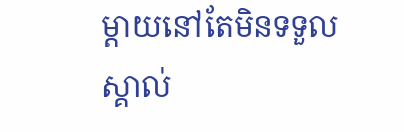ម្តាយនៅតែមិនទទួលស្គាល់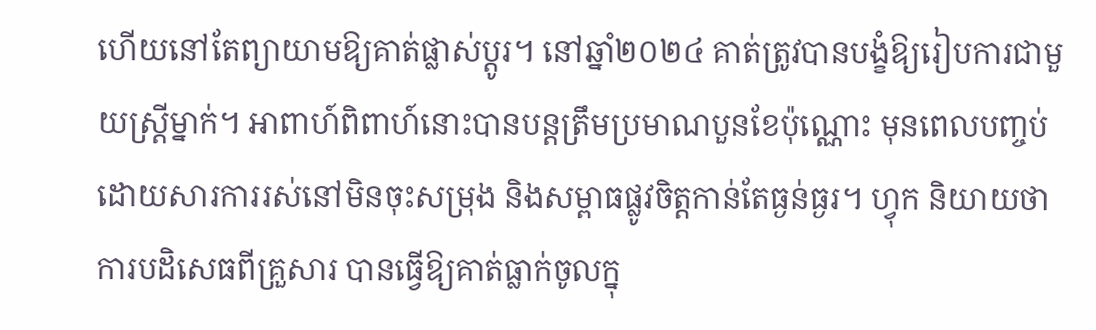ហើយនៅតែព្យាយាមឱ្យគាត់ផ្លាស់ប្តូរ។ នៅឆ្នាំ២០២៤ គាត់ត្រូវបានបង្ខំឱ្យរៀបការជាមួយស្ត្រីម្នាក់។ អាពាហ៍ពិពាហ៍នោះបានបន្តត្រឹមប្រមាណបួនខែប៉ុណ្ណោះ មុនពេលបញ្ចប់ដោយសារការរស់នៅមិនចុះសម្រុង និងសម្ពាធផ្លូវចិត្តកាន់តែធ្ងន់ធ្ងរ។ ហ្វុក និយាយថា ការបដិសេធពីគ្រួសារ បានធ្វើឱ្យគាត់ធ្លាក់ចូលក្នុ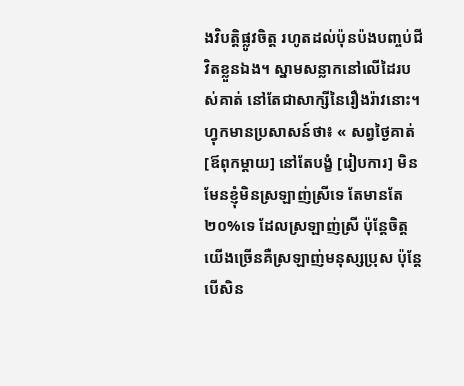ងវិបត្តិផ្លូវចិត្ត រហូតដល់ប៉ុនប៉ងបញ្ចប់ជីវិតខ្លួនឯង។ ស្នាមសន្លាកនៅលើដៃរបស់គាត់ នៅតែជាសាក្សីនៃរឿងរ៉ាវនោះ។ ហ្វុកមានប្រសាសន៍ថា៖ « សព្វថ្ងៃគាត់ [ឪពុកម្តាយ] នៅតែបង្ខំ [រៀបការ] មិនមែនខ្ញុំមិនស្រឡាញ់ស្រីទេ តែមានតែ២០%ទេ ដែលស្រឡាញ់ស្រី ប៉ុន្តែចិត្តយើងច្រើនគឺស្រឡាញ់មនុស្សប្រុស ប៉ុន្តែបើសិន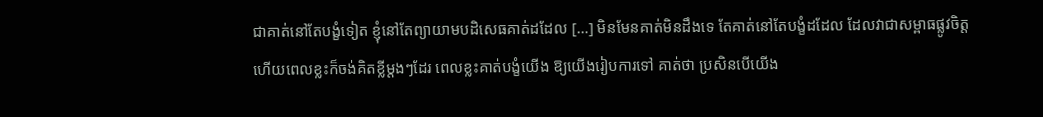ជាគាត់នៅតែបង្ខំទៀត ខ្ញុំនៅតែព្យាយាមបដិសេធគាត់ដដែល […] មិនមែនគាត់មិនដឹងទេ តែគាត់នៅតែបង្ខំដដែល ដែលវាជាសម្ពាធផ្លូវចិត្ត ហើយពេលខ្លះក៏ចង់គិតខ្លីម្តងៗដែរ ពេលខ្លះគាត់បង្ខំយើង ឱ្យយើងរៀបការទៅ គាត់ថា ប្រសិនបើយើង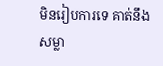មិនរៀបការទេ គាត់នឹងសម្លា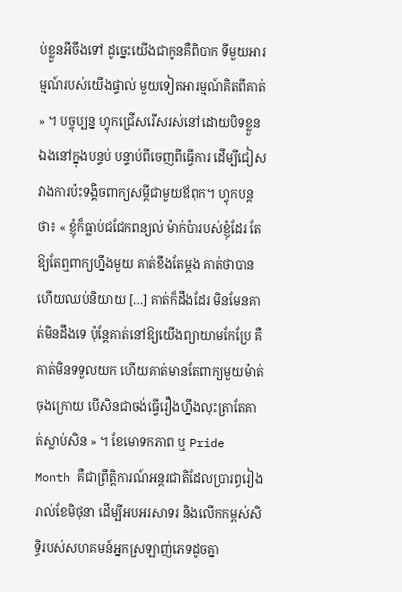ប់ខ្លួនអីចឹងទៅ ដូច្នេះយើងជាកូនគឺពិបាក ទីមួយអារម្មណ៍របស់យើងផ្ទាល់ មួយទៀតអារម្មណ៍គិតពីគាត់ » ។ បច្ចុប្បន្ន ហ្វុកជ្រើសរើសរស់នៅដោយបិទខ្លួនឯងនៅក្នុងបន្ទប់ បន្ទាប់ពីចេញពីធ្វើការ ដើម្បីជៀសវាងការប៉ះទង្គិចពាក្យសម្ដីជាមួយឪពុក។ ហ្វុកបន្តថា៖ « ខ្ញុំក៏ធ្លាប់ជជែកពន្យល់ ម៉ាក់ប៉ារបស់ខ្ញុំដែរ តែឱ្យតែឮពាក្យហ្នឹងមួយ គាត់ខឹងតែម្តង គាត់ថាបានហើយឈប់និយាយ […] គាត់ក៏ដឹងដែរ មិនមែនគាត់មិនដឹងទេ ប៉ុន្តែគាត់នៅឱ្យយើងព្យាយាមកែប្រែ គឺគាត់មិនទទួលយក ហើយគាត់មានតែពាក្យមួយម៉ាត់ចុងក្រោយ បើសិនជាចង់ធ្វើរឿងហ្នឹងលុះត្រាតែគាត់ស្លាប់សិន » ។ ខែមោទកភាព ឬ Pride Month គឺជាព្រឹត្តិការណ៍អន្តរជាតិដែលប្រារព្ធរៀងរាល់ខែមិថុនា ដើម្បីអបអរសាទរ និងលើកកម្ពស់សិទ្ធិរបស់សហគមន៍អ្នកស្រឡាញ់ភេទដូចគ្នា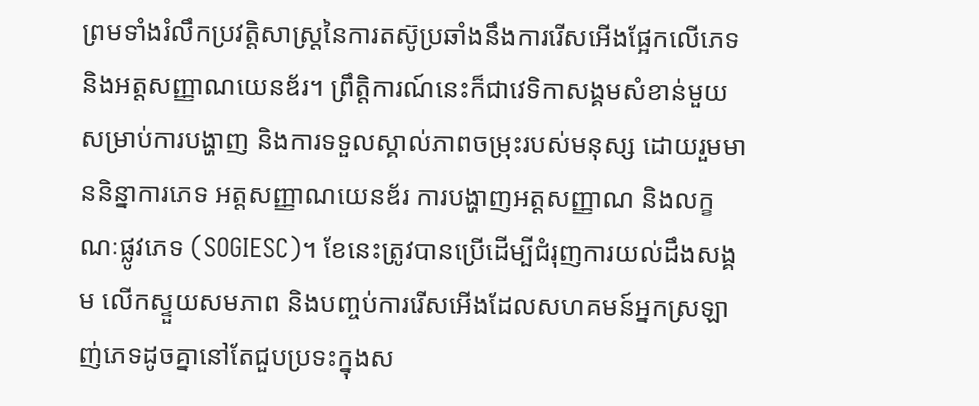ព្រមទាំងរំលឹកប្រវត្តិសាស្ត្រនៃការតស៊ូប្រឆាំងនឹងការរើសអើងផ្អែកលើភេទ និងអត្តសញ្ញាណយេនឌ័រ។ ព្រឹត្តិការណ៍នេះក៏ជាវេទិកាសង្គមសំខាន់មួយសម្រាប់ការបង្ហាញ និងការទទួលស្គាល់ភាពចម្រុះរបស់មនុស្ស ដោយរួមមាននិន្នាការភេទ អត្តសញ្ញាណយេនឌ័រ ការបង្ហាញអត្តសញ្ញាណ និងលក្ខណៈផ្លូវភេទ (SOGIESC)។ ខែនេះត្រូវបានប្រើដើម្បីជំរុញការយល់ដឹងសង្គម លើកស្ទួយសមភាព និងបញ្ចប់ការរើសអើងដែលសហគមន៍អ្នកស្រឡាញ់ភេទដូចគ្នានៅតែជួបប្រទះក្នុងស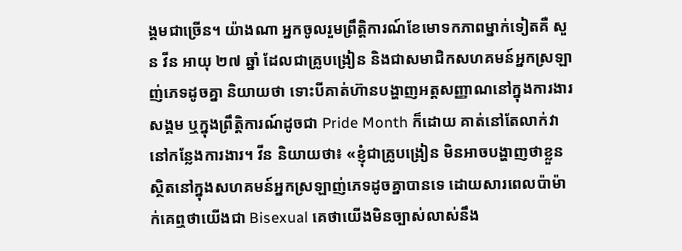ង្គមជាច្រើន។ យ៉ាងណា អ្នកចូលរួមព្រឹត្តិការណ៍ខែមោទកភាពម្នាក់ទៀតគឺ សួន វីន អាយុ ២៧ ឆ្នាំ ដែលជាគ្រូបង្រៀន និងជាសមាជិកសហគមន៍អ្នកស្រឡាញ់ភេទដូចគ្នា និយាយថា ទោះបីគាត់ហ៊ានបង្ហាញអត្តសញ្ញាណនៅក្នុងការងារសង្គម ឬក្នុងព្រឹត្តិការណ៍ដូចជា Pride Month ក៏ដោយ គាត់នៅតែលាក់វានៅកន្លែងការងារ។ វីន និយាយថា៖ «ខ្ញុំជាគ្រូបង្រៀន មិនអាចបង្ហាញថាខ្លួនស្ថិតនៅក្នុងសហគមន៍អ្នកស្រឡាញ់ភេទដូចគ្នាបានទេ ដោយសារពេលប៉ាម៉ាក់គេឮថាយើងជា Bisexual គេថាយើងមិនច្បាស់លាស់នឹង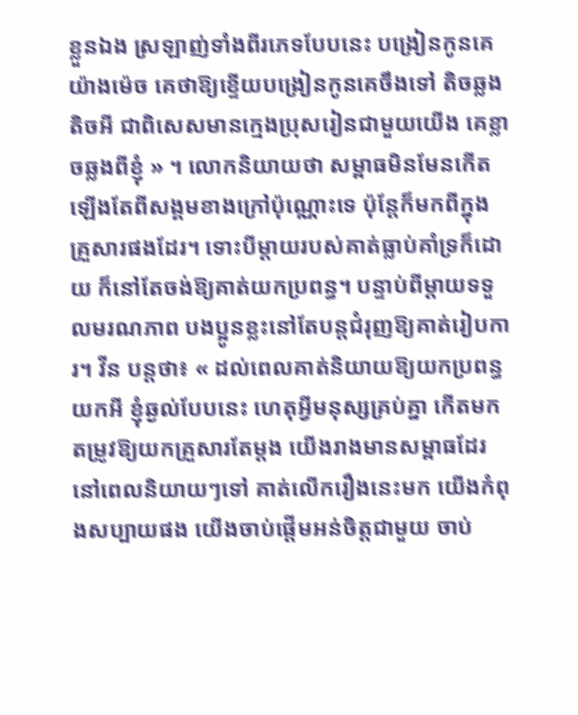ខ្លួនឯង ស្រឡាញ់ទាំងពីរភេទបែបនេះ បង្រៀនកូនគេយ៉ាងម៉េច គេថាឱ្យខ្ទើយបង្រៀនកូនគេចឹងទៅ តិចឆ្លងតិចអី ជាពិសេសមានក្មេងប្រុសរៀនជាមួយយើង គេខ្លាចឆ្លងពីខ្ញុំ » ។ លោកនិយាយថា សម្ពាធមិនមែនកើតឡើងតែពីសង្គមខាងក្រៅប៉ុណ្ណោះទេ ប៉ុន្តែក៏មកពីក្នុងគ្រួសារផងដែរ។ ទោះបីម្ដាយរបស់គាត់ធ្លាប់គាំទ្រក៏ដោយ ក៏នៅតែចង់ឱ្យគាត់យកប្រពន្ធ។ បន្ទាប់ពីម្ដាយទទួលមរណភាព បងប្អូនខ្លះនៅតែបន្តជំរុញឱ្យគាត់រៀបការ។ វីន បន្តថា៖ « ដល់ពេលគាត់និយាយឱ្យយកប្រពន្ធ យកអី ខ្ញុំឆ្ងល់បែបនេះ ហេតុអ្វីមនុស្សគ្រប់គ្នា កើតមកតម្រូវឱ្យយកគ្រួសារតែម្តង យើងរាងមានសម្ពាធដែរ នៅពេលនិយាយៗទៅ គាត់លើករឿងនេះមក យើងកំពុងសប្បាយផង យើងចាប់ផ្តើមអន់ចិត្តជាមួយ ចាប់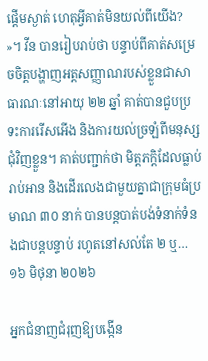ផ្តើមស្ងាត់ ហេតុអ្វីគាត់មិនយល់ពីយើង? »។ វីន បានរៀបរាប់ថា បន្ទាប់ពីគាត់សម្រេចចិត្តបង្ហាញអត្តសញ្ញាណរបស់ខ្លួនជាសាធារណៈនៅអាយុ ២២ ឆ្នាំ គាត់បានជួបប្រទះការរើសអើង និងការយល់ច្រឡំពីមនុស្សជុំវិញខ្លួន។ គាត់បញ្ជាក់ថា មិត្តភក្តិដែលធ្លាប់រាប់អាន និងដើរលេងជាមួយគ្នាជាក្រុមធំប្រមាណ ៣០ នាក់ បានបន្តបាត់បង់ទំនាក់ទំនងជាបន្តបន្ទាប់ រហូតនៅសល់តែ ២ ឬ…
១៦ មិថុនា ២០២៦

អ្នកជំនាញជំរុញឱ្យបង្កើន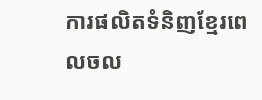ការផលិតទំនិញខ្មែរពេលចល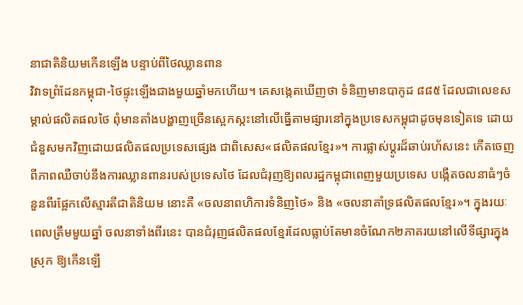នាជាតិនិយមកើនឡើង បន្ទាប់ពីថៃឈ្លានពាន
វិវាទព្រំដែនកម្ពុជា-ថៃផ្ទុះឡើងជាងមួយឆ្នាំមកហើយ។ គេសង្កេតឃើញថា ទំនិញមានបាកូដ ៨៨៥ ដែលជាលេខសម្គាល់ផលិតផលថៃ ពុំមានតាំងបង្ហាញច្រើនស្អេកស្កះនៅលើធ្នើតាមផ្សារនៅក្នុងប្រទេសកម្ពុជាដូចមុនទៀតទេ ដោយជំនួសមកវិញដោយផលិតផលប្រទេសផ្សេង ជាពិសេស«ផលិតផលខ្មែរ»។ ការផ្លាស់ប្ដូរដ៏ឆាប់រហ័សនេះ កើតចេញពីភាពឈឺចាប់នឹងការឈ្លានពានរបស់ប្រទេសថៃ ដែលជំរុញឱ្យពលរដ្ឋកម្ពុជាពេញមួយប្រទេស បង្កើតចលនាធំៗចំនួនពីរផ្អែកលើស្មារតីជាតិនិយម នោះគឺ «ចលនាពហិការទំនិញថៃ» និង «ចលនាគាំទ្រផលិតផលខ្មែរ»។ ក្នុងរយៈពេលត្រឹមមួយឆ្នាំ ចលនាទាំងពីរនេះ បានជំរុញផលិតផលខ្មែរដែលធ្លាប់តែមានចំណែក២ភាគរយនៅលើទីផ្សារក្នុងស្រុក ឱ្យកើនឡើ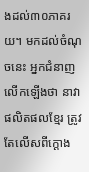ងដល់៣០ភាគរយ។ មកដល់ចំណុចនេះ អ្នកជំនាញលើកឡើងថា នាវាផលិតផលខ្មែរ ត្រូវតែលើសពីក្ដោង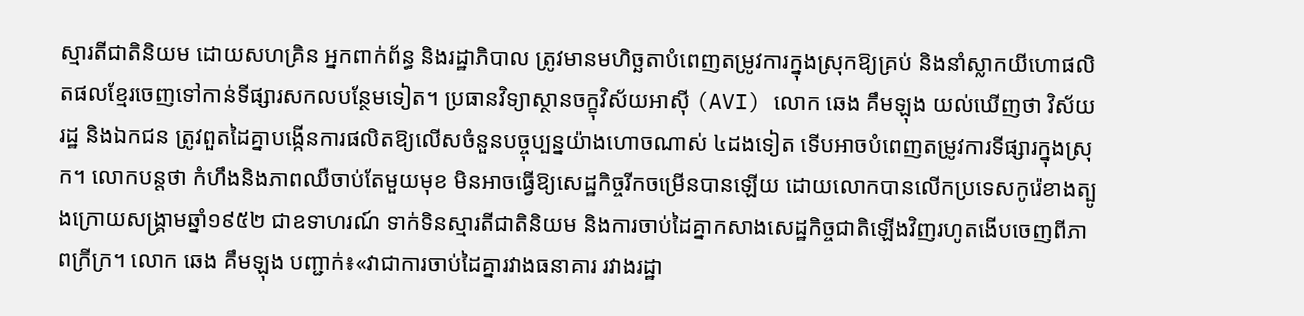ស្មារតីជាតិនិយម ដោយសហគ្រិន អ្នកពាក់ព័ន្ធ និងរដ្ឋាភិបាល ត្រូវមានមហិច្ឆតាបំពេញតម្រូវការក្នុងស្រុកឱ្យគ្រប់ និងនាំស្លាកយីហោផលិតផលខ្មែរចេញទៅកាន់ទីផ្សារសកលបន្ថែមទៀត។ ប្រធានវិទ្យាស្ថានចក្ខុវិស័យអាស៊ី (AVI) លោក ឆេង គឹមឡុង យល់ឃើញថា វិស័យរដ្ឋ និងឯកជន ត្រូវពួតដៃគ្នាបង្កើនការផលិតឱ្យលើសចំនួនបច្ចុប្បន្នយ៉ាងហោចណាស់ ៤ដងទៀត ទើបអាចបំពេញតម្រូវការទីផ្សារក្នុងស្រុក។ លោកបន្តថា កំហឹងនិងភាពឈឺចាប់តែមួយមុខ មិនអាចធ្វើឱ្យសេដ្ឋកិច្ចរីកចម្រើនបានឡើយ ដោយលោកបានលើកប្រទេសកូរ៉េខាងត្បូងក្រោយសង្គ្រាមឆ្នាំ១៩៥២ ជាឧទាហរណ៍ ទាក់ទិនស្មារតីជាតិនិយម និងការចាប់ដៃគ្នាកសាងសេដ្ឋកិច្ចជាតិឡើងវិញរហូតងើបចេញពីភាពក្រីក្រ។ លោក ឆេង គឹមឡុង បញ្ជាក់៖«វាជាការចាប់ដៃគ្នារវាងធនាគារ រវាងរដ្ឋា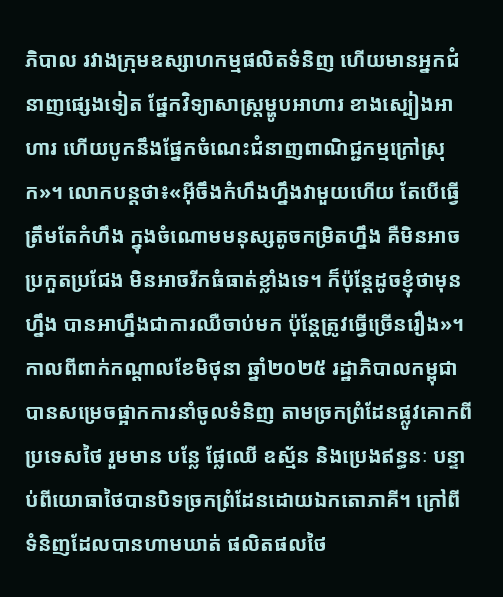ភិបាល រវាងក្រុមឧស្សាហកម្មផលិតទំនិញ ហើយមានអ្នកជំនាញផ្សេងទៀត ផ្នែកវិទ្យាសាស្ត្រម្ហូបអាហារ ខាងស្បៀងអាហារ ហើយបូកនឹងផ្នែកចំណេះជំនាញពាណិជ្ជកម្មក្រៅស្រុក»។ លោកបន្តថា៖«អ៊ីចឹងកំហឹងហ្នឹងវាមួយហើយ តែបើធ្វើត្រឹមតែកំហឹង ក្នុងចំណោមមនុស្សតូចកម្រិតហ្នឹង គឺមិនអាចប្រកួតប្រជែង មិនអាចរីកធំធាត់ខ្លាំងទេ។ ក៏ប៉ុន្តែដូចខ្ញុំថាមុនហ្នឹង បានអាហ្នឹងជាការឈឺចាប់មក ប៉ុន្តែត្រូវធ្វើច្រើនរឿង»។ កាលពីពាក់កណ្ដាលខែមិថុនា ឆ្នាំ២០២៥ រដ្ឋាភិបាលកម្ពុជា បានសម្រេចផ្អាកការនាំចូលទំនិញ តាមច្រកព្រំដែនផ្លូវគោកពីប្រទេសថៃ រួមមាន បន្លែ ផ្លែឈើ ឧស្ម័ន និងប្រេងឥន្ធនៈ បន្ទាប់ពីយោធាថៃបានបិទច្រកព្រំដែនដោយឯកតោភាគី។ ក្រៅពីទំនិញដែលបានហាមឃាត់ ផលិតផលថៃ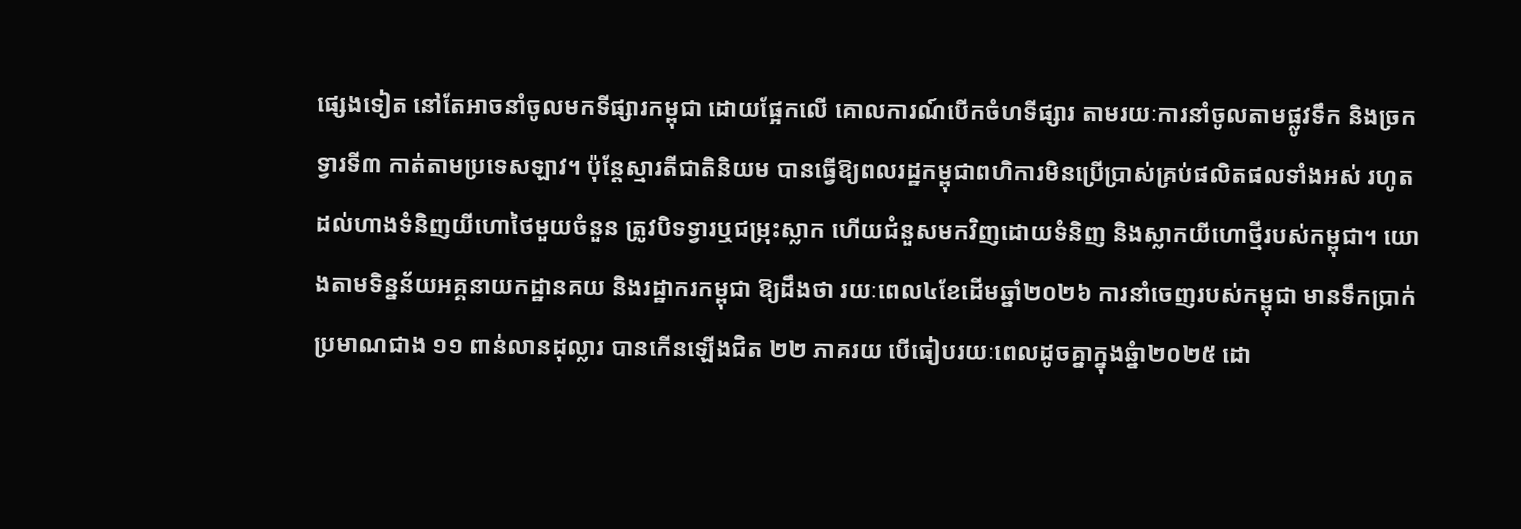ផ្សេងទៀត នៅតែអាចនាំចូលមកទីផ្សារកម្ពុជា ដោយផ្អែកលើ គោលការណ៍បើកចំហទីផ្សារ តាមរយៈការនាំចូលតាមផ្លូវទឹក និងច្រកទ្វារទី៣ កាត់តាមប្រទេសឡាវ។ ប៉ុន្តែស្មារតីជាតិនិយម បានធ្វើឱ្យពលរដ្ឋកម្ពុជាពហិការមិនប្រើប្រាស់គ្រប់ផលិតផលទាំងអស់ រហូតដល់ហាងទំនិញយីហោថៃមួយចំនួន ត្រូវបិទទ្វារឬជម្រុះស្លាក ហើយជំនួសមកវិញដោយទំនិញ និងស្លាកយីហោថ្មីរបស់កម្ពុជា។ យោងតាមទិន្នន័យអគ្គនាយកដ្ឋានគយ និងរដ្ឋាករកម្ពុជា ឱ្យដឹងថា រយៈពេល៤ខែដើមឆ្នាំ២០២៦ ការនាំចេញរបស់កម្ពុជា មានទឹកប្រាក់ប្រមាណជាង ១១ ពាន់លានដុល្លារ បានកើនឡើងជិត ២២ ភាគរយ បើធៀបរយៈពេលដូចគ្នាក្នុងឆ្នំា២០២៥ ដោ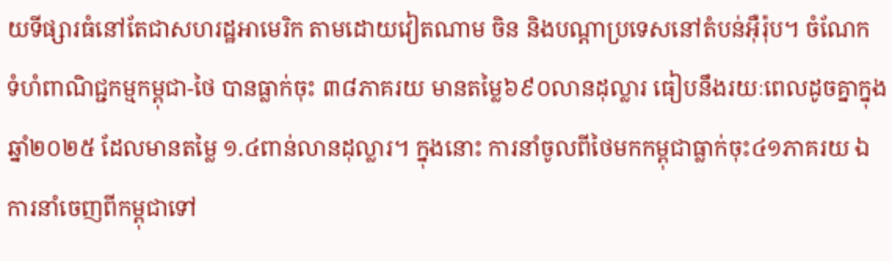យទីផ្សារធំនៅតែជាសហរដ្ឋអាមេរិក តាមដោយវៀតណាម ចិន និងបណ្ដាប្រទេសនៅតំបន់អ៊ឺរ៉ុប។ ចំណែក ទំហំពាណិជ្ជកម្មកម្ពុជា-ថៃ បានធ្លាក់ចុះ ៣៨ភាគរយ មានតម្លៃ៦៩០លានដុល្លារ ធៀបនឹងរយៈពេលដូចគ្នាក្នុងឆ្នាំ២០២៥ ដែលមានតម្លៃ ១.៤ពាន់លានដុល្លារ។ ក្នុងនោះ ការនាំចូលពីថៃមកកម្ពុជាធ្លាក់ចុះ៤១ភាគរយ ឯការនាំចេញពីកម្ពុជាទៅ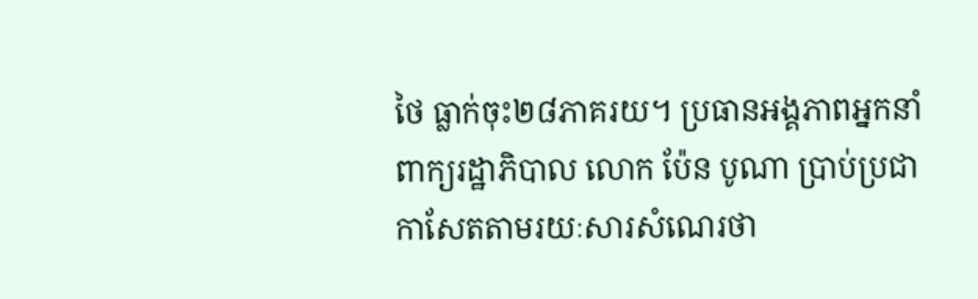ថៃ ធ្លាក់ចុះ២៨ភាគរយ។ ប្រធានអង្គភាពអ្នកនាំពាក្យរដ្ឋាភិបាល លោក ប៉ែន បូណា ប្រាប់ប្រជាកាសែតតាមរយៈសារសំណេរថា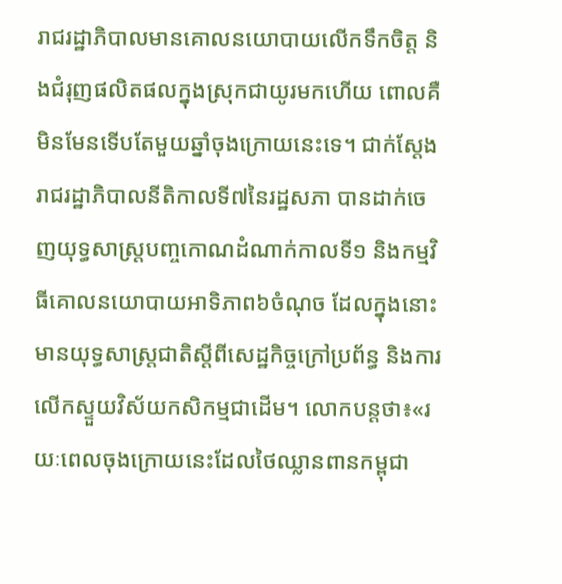រាជរដ្ឋាភិបាលមានគោលនយោបាយលើកទឹកចិត្ត និងជំរុញផលិតផលក្នុងស្រុកជាយូរមកហើយ ពោលគឺមិនមែនទើបតែមួយឆ្នាំចុងក្រោយនេះទេ។ ជាក់ស្តែង រាជរដ្ឋាភិបាលនីតិកាលទី៧នៃរដ្ឋសភា បានដាក់ចេញយុទ្ធសាស្ត្របញ្ចកោណដំណាក់កាលទី១ និងកម្មវិធីគោលនយោបាយអាទិភាព៦ចំណុច ដែលក្នុងនោះមានយុទ្ធសាស្ត្រជាតិស្តីពីសេដ្ឋកិច្ចក្រៅប្រព័ន្ធ និងការលើកស្ទួយវិស័យកសិកម្មជាដើម។ លោកបន្តថា៖«រយៈពេលចុងក្រោយនេះដែលថៃឈ្លានពានកម្ពុជា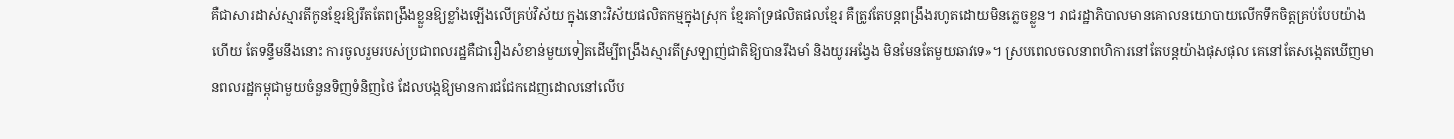គឺជាសារដាស់ស្មារតីកូនខ្មែរឱ្យរឹតតែពង្រឹងខ្លួនឱ្យខ្លាំងឡើងលើគ្រប់វិស័យ ក្នុងនោះវិស័យផលិតកម្មក្នុងស្រុក ខ្មែរគាំទ្រផលិតផលខ្មែរ គឺត្រូវតែបន្តពង្រឹងរហូតដោយមិនភ្លេចខ្លួន។ រាជរដ្ឋាភិបាលមានគោលនយោបាយលើកទឹកចិត្តគ្រប់បែបយ៉ាងហើយ តែទន្ទឹមនឹងនោះ ការចូលរួមរបស់ប្រជាពលរដ្ឋគឺជារឿងសំខាន់មួយទៀតដើម្បីពង្រឹងស្មារតីស្រឡាញ់ជាតិឱ្យបានរឹងមាំ និងយូរអង្វែង មិនមែនតែមួយឆាវទេ»។ ស្របពេលចលនាពហិការនៅតែបន្តយ៉ាងផុសផុល គេនៅតែសង្កេតឃើញមានពលរដ្ឋកម្ពុជាមួយចំនួនទិញទំនិញថៃ ដែលបង្កឱ្យមានការជជែកដេញដោលនៅលើប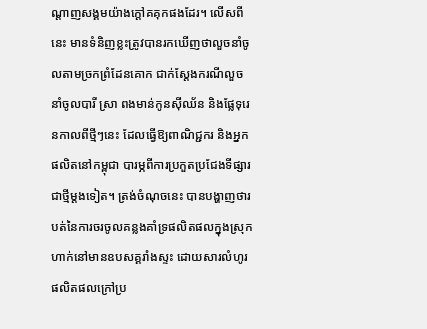ណ្ដាញសង្គមយ៉ាងក្ដៅគគុកផងដែរ។ លើសពីនេះ មានទំនិញខ្លះត្រូវបានរកឃើញថាលួចនាំចូលតាមច្រកព្រំដែនគោក ជាក់ស្ដែងករណីលួចនាំចូលបារី ស្រា ពងមាន់កូនស៊ីឈ័ន និងផ្លែទុរេនកាលពីថ្មីៗនេះ ដែលធ្វើឱ្យពាណិជ្ជករ និងអ្នកផលិតនៅកម្ពុជា បារម្ភពីការប្រកួតប្រជែងទីផ្សារជាថ្មីម្ដងទៀត។ ត្រង់ចំណុចនេះ បានបង្ហាញថារបត់នៃការចរចូលគន្លងគាំទ្រផលិតផលក្នុងស្រុក ហាក់នៅមានឧបសគ្គរាំងស្ទះ ដោយសារលំហូរផលិតផលក្រៅប្រ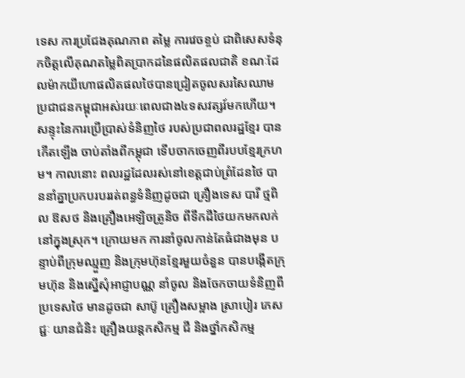ទេស ការប្រជែងគុណភាព តម្លៃ ការវេចខ្ចប់ ជាពិសេសទំនុកចិត្តលើគុណតម្លៃពិតប្រាកដនៃផលិតផលជាតិ ខណៈដែលម៉ាកយីហោផលិតផលថៃបានជ្រៀតចូលសរសៃឈាមប្រជាជនកម្ពុជាអស់រយៈពេលជាង៤ទសវត្សរ៍មកហើយ។ សន្ទុះនៃការប្រើប្រាស់ទំនិញថៃ របស់ប្រជាពលរដ្ឋខ្មែរ បានកើតឡើង ចាប់តាំងពីកម្ពុជា ទើបចាកចេញពីរបបខ្មែរក្រហម។ កាលនោះ ពលរដ្ឋដែលរស់នៅខេត្តជាប់ព្រំដែនថៃ បាននាំគ្នាប្រកបរបររត់ពន្ធទំនិញដូចជា គ្រឿងទេស បារី ថ្មពិល ឱសថ និងគ្រឿងអេឡិចត្រូនិច ពីទឹកដីថៃយកមកលក់នៅក្នុងស្រុក។ ក្រោយមក ការនាំចូលកាន់តែធំជាងមុន បន្ទាប់ពីក្រុមឈ្មួញ និងក្រុមហ៊ុនខ្មែរមួយចំនួន បានបង្កើតក្រុមហ៊ុន និងស្នើសុំអាជ្ញាបណ្ណ នាំចូល និងចែកចាយទំនិញពីប្រទេសថៃ មានដូចជា សាប៊ូ គ្រឿងសម្អាង ស្រាបៀរ ភេសជ្ជៈ យានជំនិះ គ្រឿងយន្តកសិកម្ម ជី និងថ្នាំកសិកម្ម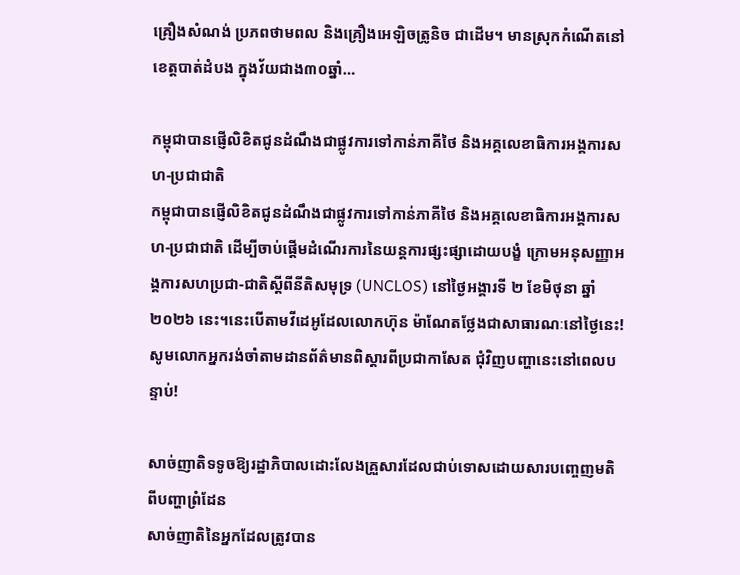គ្រឿងសំណង់ ប្រភពថាមពល និងគ្រឿងអេឡិចត្រូនិច ជាដើម។ មានស្រុកកំណើតនៅខេត្តបាត់ដំបង ក្នុងវ័យជាង៣០ឆ្នាំ…

កម្ពុជាបានផ្ញើលិខិតជូនដំណឹងជាផ្លូវការទៅកាន់ភាគីថៃ និងអគ្គលេខាធិការអង្គការសហ-ប្រជាជាតិ
កម្ពុជាបានផ្ញើលិខិតជូនដំណឹងជាផ្លូវការទៅកាន់ភាគីថៃ និងអគ្គលេខាធិការអង្គការសហ-ប្រជាជាតិ ដើម្បីចាប់ផ្តើមដំណើរការនៃយន្តការផ្សះផ្សាដោយបង្ខំ ក្រោមអនុសញ្ញាអង្គការសហប្រជា-ជាតិស្តីពីនីតិសមុទ្រ (UNCLOS) នៅថ្ងៃអង្គារទី ២ ខែមិថុនា ឆ្នាំ២០២៦ នេះ។នេះបើតាមវីដេអូដែលលោកហ៊ុន ម៉ាណែតថ្លែងជាសាធារណៈនៅថ្ងៃនេះ! សូមលោកអ្នករង់ចាំតាមដានព័ត៌មានពិស្តារពីប្រជាកាសែត ជុំវិញបញ្ហានេះនៅពេលបន្ទាប់!

សាច់ញាតិទទូចឱ្យរដ្ឋាភិបាលដោះលែងគ្រួសារដែលជាប់ទោសដោយសារបញ្ចេញមតិពីបញ្ហាព្រំដែន
សាច់ញាតិនៃអ្នកដែលត្រូវបាន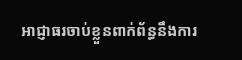អាជ្ញាធរចាប់ខ្លួនពាក់ព័ន្ធនឹងការ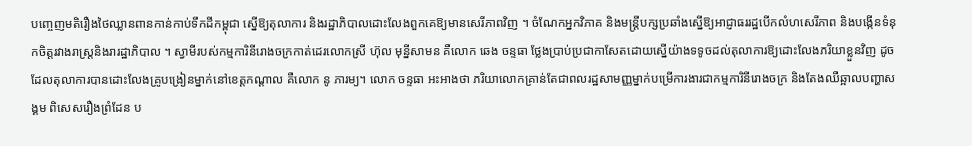បញ្ចេញមតិរឿងថៃឈ្លានពានកាន់កាប់ទឹកដីកម្ពុជា ស្នើឱ្យតុលាការ និងរដ្ឋាភិបាលដោះលែងពួកគេឱ្យមានសេរីភាពវិញ ។ ចំណែកអ្នកវិភាគ និងមន្ត្រីបក្សប្រឆាំងស្នើឱ្យអាជ្ញាធររដ្ឋបើកលំហសេរីភាព និងបង្កើនទំនុកចិត្តរវាងរាស្ត្រនិងរារដ្ឋាភិបាល ។ ស្វាមីរបស់កម្មការិនីរោងចក្រកាត់ដេរលោកស្រី ហ៊ុល មុន្នីសាមន គឺលោក ឆេង ចន្ទធា ថ្លែងប្រាប់ប្រជាកាសែតដោយស្នើយ៉ាងទទូចដល់តុលាការឱ្យដោះលែងភរិយាខ្លួនវិញ ដូចដែលតុលាការបានដោះលែងគ្រូបង្រៀនម្នាក់នៅខេត្តកណ្ដាល គឺលោក នូ ភារម្យ។ លោក ចន្ទធា អះអាងថា ភរិយាលោកគ្រាន់តែជាពលរដ្ឋសាមញ្ញម្នាក់បម្រើការងារជាកម្មការិនីរោងចក្រ និងតែងឈឺឆ្អាលបញ្ហាសង្គម ពិសេសរឿងព្រំដែន ប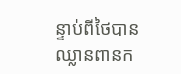ន្ទាប់ពីថៃបានឈ្លានពានក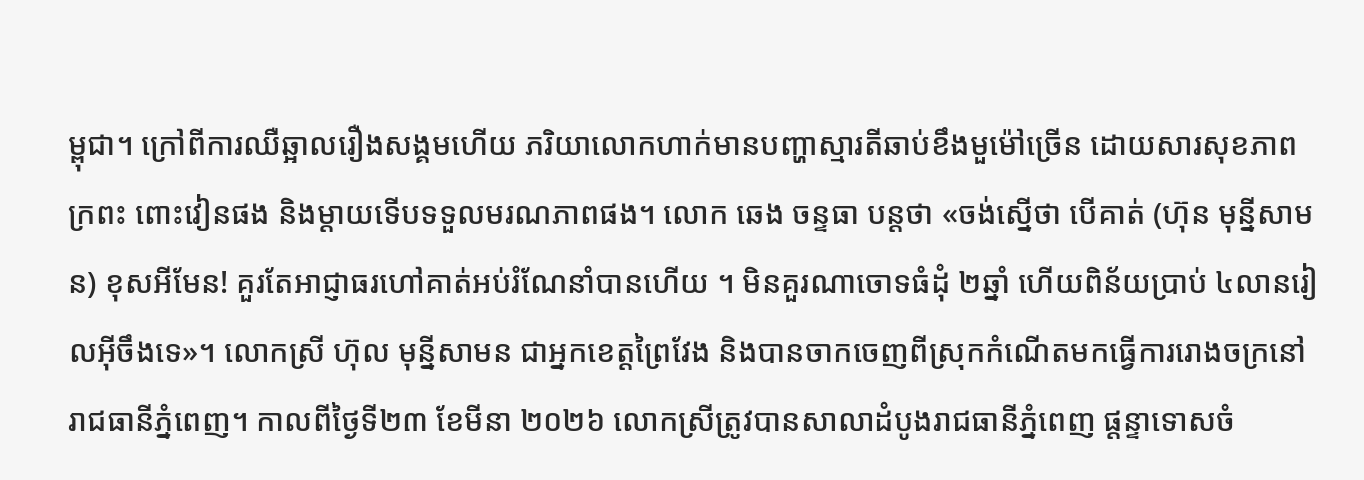ម្ពុជា។ ក្រៅពីការឈឺឆ្អាលរឿងសង្គមហើយ ភរិយាលោកហាក់មានបញ្ហាស្មារតីឆាប់ខឹងមួម៉ៅច្រើន ដោយសារសុខភាពក្រពះ ពោះវៀនផង និងម្ដាយទើបទទួលមរណភាពផង។ លោក ឆេង ចន្ទធា បន្តថា «ចង់ស្នើថា បើគាត់ (ហ៊ុន មុន្នីសាមន) ខុសអីមែន! គួរតែអាជ្ញាធរហៅគាត់អប់រំណែនាំបានហើយ ។ មិនគួរណាចោទធំដុំ ២ឆ្នាំ ហើយពិន័យប្រាប់ ៤លានរៀលអ៊ីចឹងទេ»។ លោកស្រី ហ៊ុល មុន្នីសាមន ជាអ្នកខេត្តព្រៃវែង និងបានចាកចេញពីស្រុកកំណើតមកធ្វើការរោងចក្រនៅរាជធានីភ្នំពេញ។ កាលពីថ្ងៃទី២៣ ខែមីនា ២០២៦ លោកស្រីត្រូវបានសាលាដំបូងរាជធានីភ្នំពេញ ផ្ដន្ទាទោសចំ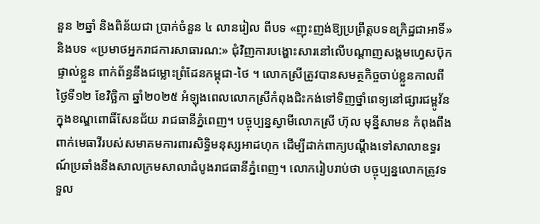នួន ២ឆ្នាំ និងពិន័យជា ប្រាក់ចំនួន ៤ លានរៀល ពីបទ «ញុះញង់ឱ្យប្រព្រឹត្តបទឧក្រិដ្ឋជាអាទិ៍» និងបទ «ប្រមាថអ្នករាជការសាធារណ:» ជុំវិញការបង្ហោះសារនៅលើបណ្តាញសង្គមហ្វេសប៊ុកផ្ទាល់ខ្លួន ពាក់ព័ន្ធនឹងជម្លោះព្រំដែនកម្ពុជា-ថៃ ។ លោកស្រីត្រូវបានសមត្ថកិច្ចចាប់ខ្លួនកាលពីថ្ងៃទី១២ ខែវិច្ឆិកា ឆ្នាំ២០២៥ អំឡុងពេលលោកស្រីកំពុងជិះកង់ទៅទិញថ្នាំពេទ្យនៅផ្សារជម្ពូវ័ន ក្នុងខណ្ឌពោធិ៍សែនជ័យ រាជធានីភ្នំពេញ។ បច្ចុប្បន្នស្វាមីលោកស្រី ហ៊ុល មុន្នីសាមន កំពុងពឹងពាក់មេធាវីរបស់សមាគមការពារសិទ្ធិមនុស្សអាដហុក ដើម្បីដាក់ពាក្យបណ្ដឹងទៅសាលាឧទ្ធរណ៍ប្រឆាំងនឹងសាលក្រមសាលាដំបូងរាជធានីភ្នំពេញ។ លោករៀបរាប់ថា បច្ចុប្បន្នលោកត្រូវទទួល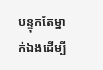បន្ទុកតែម្នាក់ឯងដើម្បី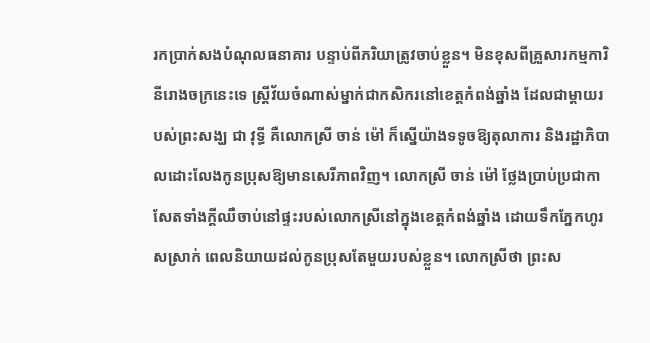រកប្រាក់សងបំណុលធនាគារ បន្ទាប់ពីភរិយាត្រូវចាប់ខ្លួន។ មិនខុសពីគ្រួសារកម្មការិនីរោងចក្រនេះទេ ស្ត្រីវ័យចំណាស់ម្នាក់ជាកសិករនៅខេត្តកំពង់ឆ្នាំង ដែលជាម្ដាយរបស់ព្រះសង្ឃ ជា វុទ្ធី គឺលោកស្រី ចាន់ ម៉ៅ ក៏ស្នើយ៉ាងទទូចឱ្យតុលាការ និងរដ្ឋាភិបាលដោះលែងកូនប្រុសឱ្យមានសេរីភាពវិញ។ លោកស្រី ចាន់ ម៉ៅ ថ្លែងប្រាប់ប្រជាកាសែតទាំងក្ដីឈឺចាប់នៅផ្ទះរបស់លោកស្រីនៅក្នុងខេត្តកំពង់ឆ្នាំង ដោយទឹកភ្នែកហូរសស្រាក់ ពេលនិយាយដល់កូនប្រុសតែមួយរបស់ខ្លួន។ លោកស្រីថា ព្រះស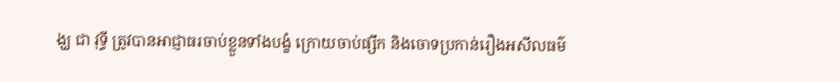ង្ឃ ជា វុទ្ធី ត្រូវបានអាជ្ញាធរចាប់ខ្លួនទាំងបង្ខំ ក្រោយចាប់ផ្សឹក និងចោទប្រកាន់រឿងអសីលធម៌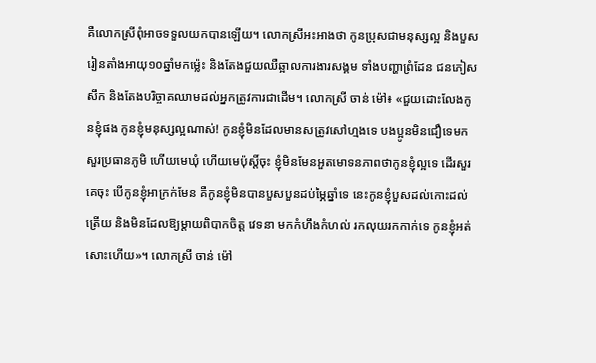គឺលោកស្រីពុំអាចទទួលយកបានឡើយ។ លោកស្រីអះអាងថា កូនប្រុសជាមនុស្សល្អ និងបួសរៀនតាំងអាយុ១០ឆ្នាំមកម្ល៉េះ និងតែងជួយឈឺឆ្អាលការងារសង្គម ទាំងបញ្ហាព្រំដែន ជនភៀសសឹក និងតែងបរិច្ចាគឈាមដល់អ្នកត្រូវការជាដើម។ លោកស្រី ចាន់ ម៉ៅ៖ «ជួយដោះលែងកូនខ្ញុំផង កូនខ្ញុំមនុស្សល្អណាស់! កូនខ្ញុំមិនដែលមានសត្រូវសៅហ្មងទេ បងប្អូនមិនជឿទេមកសួរប្រធានភូមិ ហើយមេឃុំ ហើយមេប៉ុស្តិ៍ចុះ ខ្ញុំមិនមែនអួតមោទនភាពថាកូនខ្ញុំល្អទេ ដើរសួរគេចុះ បើកូនខ្ញុំអាក្រក់មែន គឺកូនខ្ញុំមិនបានបួសបួនដប់ម្ភៃឆ្នាំទេ នេះកូនខ្ញុំបួសដល់កោះដល់ត្រើយ និងមិនដែលឱ្យម្ដាយពិបាកចិត្ត វេទនា មកកំហឹងកំហល់ រកលុយរកកាក់ទេ កូនខ្ញុំអត់សោះហើយ»។ លោកស្រី ចាន់ ម៉ៅ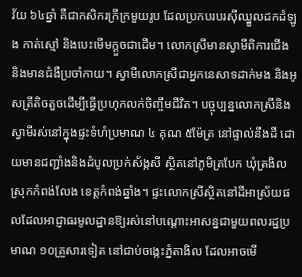វ័យ ៦៤ឆ្នាំ គឺជាកសិករក្រីក្រមួយរូប ដែលប្រកបរបរស៊ីឈ្នួលដកដំឡូង កាត់ស្មៅ និងបេះមើមក្ដួចជាដើម។ លោកស្រីមានស្វាមីពិការជើង និងមានជំងឺប្រចាំកាយ។ ស្វាមីលោកស្រីជាអ្នកនេសាទដាក់មង និងអូសត្រីតិចតួចដើម្បីធ្វើប្រហុកលក់ចិញ្ចឹមជីវិត។ បច្ចុប្បន្នលោកស្រីនិងស្វាមីរស់នៅក្នុងផ្ទះទំហំប្រមាណ ៤ គុណ ៥ម៉ែត្រ នៅផ្ទាល់នឹងដី ដោយមានជញ្ជាំងនិងដំបូលប្រក់ស័ង្កសី ស្ថិតនៅភូមិត្របែក ឃុំត្រងិល ស្រុកកំពង់លែង ខេត្តកំពង់ឆ្នាំង។ ផ្ទះលោកស្រីស្ថិតនៅដីអាស្រ័យផលដែលអាជ្ញាធរមូលដ្ឋានឱ្យរស់នៅបណ្ដោះអាសន្នជាមួយពលរដ្ឋប្រមាណ ១០គ្រួសារទៀត នៅជាប់ចង្កេះភ្នំតាងិល ដែលអាចមើ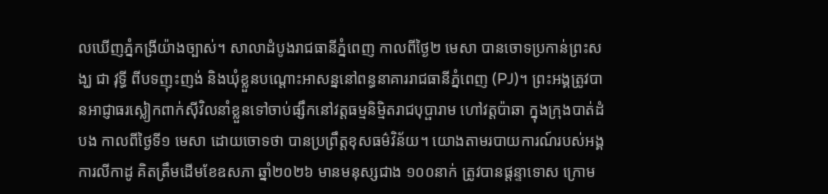លឃើញភ្នំកង្រីយ៉ាងច្បាស់។ សាលាដំបូងរាជធានីភ្នំពេញ កាលពីថ្ងៃ២ មេសា បានចោទប្រកាន់ព្រះសង្ឃ ជា វុទ្ធី ពីបទញុះញង់ និងឃុំខ្លួនបណ្ដោះអាសន្ននៅពន្ធនាគាររាជធានីភ្នំពេញ (PJ)។ ព្រះអង្គត្រូវបានអាជ្ញាធរស្លៀកពាក់ស៊ីវិលនាំខ្លួនទៅចាប់ផ្សឹកនៅវត្តធម្មនិម្មិតរាជបុប្ផារាម ហៅវត្តប៉ាឆា ក្នុងក្រុងបាត់ដំបង កាលពីថ្ងៃទី១ មេសា ដោយចោទថា បានប្រព្រឹត្តខុសធម៌វិន័យ។ យោងតាមរបាយការណ៍របស់អង្គការលីកាដូ គិតត្រឹមដើមខែឧសភា ឆ្នាំ២០២៦ មានមនុស្សជាង ១០០នាក់ ត្រូវបានផ្ដន្ទាទោស ក្រោម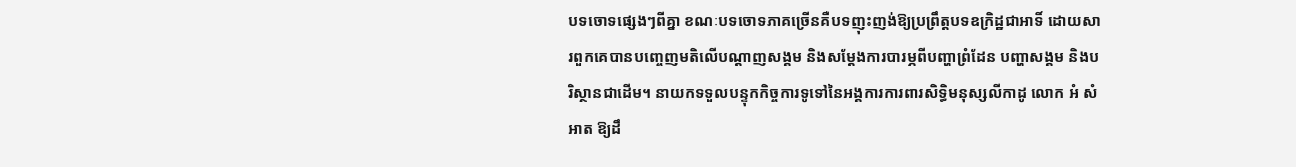បទចោទផ្សេងៗពីគ្នា ខណៈបទចោទភាគច្រើនគឺបទញុះញង់ឱ្យប្រព្រឹត្តបទឧក្រិដ្ឋជាអាទិ៍ ដោយសារពួកគេបានបញ្ចេញមតិលើបណ្ដាញសង្គម និងសម្ដែងការបារម្ភពីបញ្ហាព្រំដែន បញ្ហាសង្គម និងបរិស្ថានជាដើម។ នាយកទទួលបន្ទុកកិច្ចការទូទៅនៃអង្គការការពារសិទ្ធិមនុស្សលីកាដូ លោក អំ សំអាត ឱ្យដឹ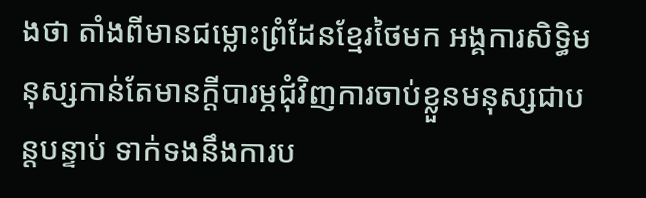ងថា តាំងពីមានជម្លោះព្រំដែនខ្មែរថៃមក អង្គការសិទ្ធិមនុស្សកាន់តែមានក្ដីបារម្ភជុំវិញការចាប់ខ្លួនមនុស្សជាបន្តបន្ទាប់ ទាក់ទងនឹងការប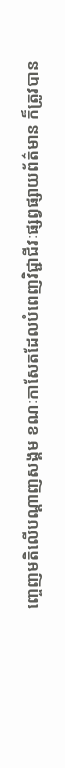ញ្ចេញមតិលើបណ្ដាញសង្គម ខណៈកាសែតដែលបំពេញវិជ្ជាជីវៈផ្សព្វផ្សាយព័ត៌មាន ក៏ត្រូវបាន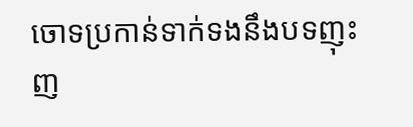ចោទប្រកាន់ទាក់ទងនឹងបទញុះញ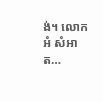ង់។ លោក អំ សំអាត…